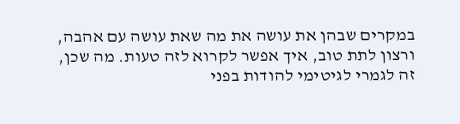במקרים שבהן את עושה את מה שאת עושה עם אהבה, ורצון לתת טוב, איך אפשר לקרוא לזה טעות. מה שכן, זה לגמרי לגיטימי להודות בפני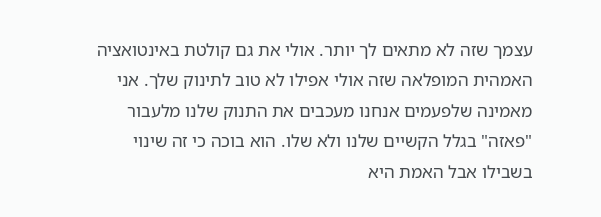עצמך שזה לא מתאים לך יותר. אולי את גם קולטת באינטואציה האמהית המופלאה שזה אולי אפילו לא טוב לתינוק שלך. אני מאמינה שלפעמים אנחנו מעכבים את התנוק שלנו מלעבור "פאזה" בגלל הקשיים שלנו ולא שלו. הוא בוכה כי זה שינוי בשבילו אבל האמת היא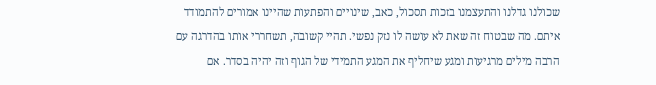שכולנו גדלנו והתעצמנו בזכות תסכול, כאב, שינויים והפתעות שהיינו אמורים להתמודד איתם. מה שבטוח זה שאת לא עושה לו נזק נפשי. תהיי קשובה, תשחררי אותו בהדרגה עם הרבה מילים מרגיעות ומגע שיחליף את המגע התמידי של הגוף וזה יהיה בסדר. אם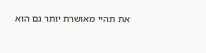את תהיי מאושרת יותר גם הוא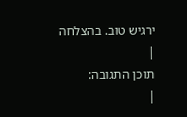ירגיש טוב. בהצלחה
|
תוכן התגובה:
|